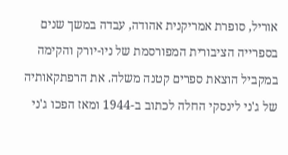אוריל, סופרת אמריקנית אהודה, עבדה במשך שנים בספרייה הציבורית המפורסמת של ניו-יורק והקימה במקביל הוצאת ספרים קטנה משלה. את הרפתקאותיה של ג'ני לינסקי החלה לכתוב ב-1944 ומאז הפכו ג'ני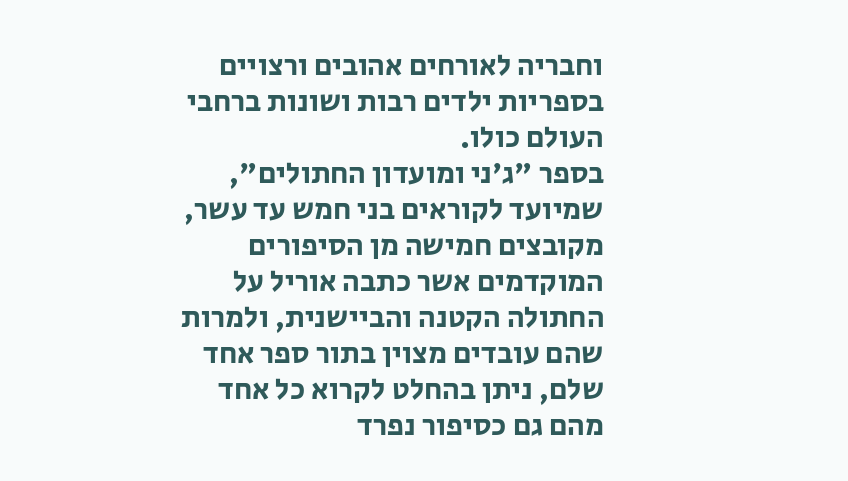וחבריה לאורחים אהובים ורצויים בספריות ילדים רבות ושונות ברחבי העולם כולו.
בספר "ג'ני ומועדון החתולים", שמיועד לקוראים בני חמש עד עשר, מקובצים חמישה מן הסיפורים המוקדמים אשר כתבה אוריל על החתולה הקטנה והביישנית, ולמרות שהם עובדים מצוין בתור ספר אחד שלם, ניתן בהחלט לקרוא כל אחד מהם גם כסיפור נפרד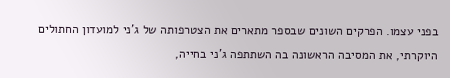בפני עצמו. הפרקים השונים שבספר מתארים את הצטרפותה של ג'ני למועדון החתולים היוקרתי, את המסיבה הראשונה בה השתתפה ג'ני בחייה,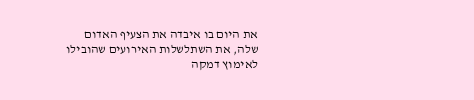את היום בו איבדה את הצעיף האדום שלה, את השתלשלות האירועים שהובילו לאימוץ דמקה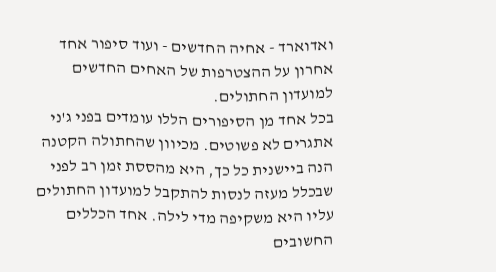ואדוארד - אחיה החדשים - ועוד סיפור אחד אחרון על ההצטרפות של האחים החדשים למועדון החתולים.
בכל אחד מן הסיפורים הללו עומדים בפני ג'ני אתגרים לא פשוטים. מכיוון שהחתולה הקטנה הנה ביישנית כל כך, היא מהססת זמן רב לפני שבכלל מעזה לנסות להתקבל למועדון החתולים עליו היא משקיפה מדי לילה. אחד הכללים החשובים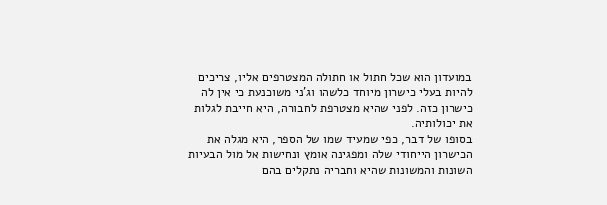במועדון הוא שכל חתול או חתולה המצטרפים אליו, צריכים להיות בעלי כישרון מיוחד כלשהו וג'ני משוכנעת כי אין לה כישרון כזה. לפני שהיא מצטרפת לחבורה, היא חייבת לגלות את יכולותיה.
בסופו של דבר, כפי שמעיד שמו של הספר, היא מגלה את הכישרון הייחודי שלה ומפגינה אומץ ונחישות אל מול הבעיות השונות והמשונות שהיא וחבריה נתקלים בהם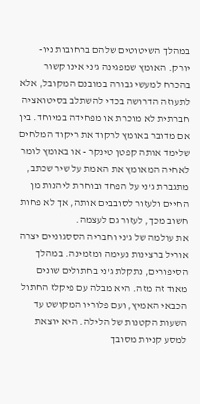במהלך השיטוטים שלהם ברחובות ניו-יורק. האומץ שמפגינה ג'ני אינו קשור בהכרח למעשי גבורה במובנם המקובל, אלא לתעוזה הדרושה בכדי להשתלב בסיטואציה חברתית לא מוכרת או מפחידה במיוחד. בין אם מדובר באומץ לרקוד את ריקוד המלחים שלימד אותה קפטן טינקר - או באומץ לומר לאחיה המאומץ את האמת על שיר שכתב, מתגברת ג'ני על הפחד ובוחרת ליהנות מן החיים ולעזור לסובבים אותה, אך לא פחות חשוב מכך, לעזור גם לעצמה.
את עולמה של ג'ני וחבריה הססגוניים יצרה אוריל ברצינות נעימה ומזמינה. במהלך הסיפורים, נתקלת ג'ני בחתולים שונים מאוד זה מזה. היא מבלה עם פיקלז החתול הכבאי האמיץ, ועם פלוריו המקושט עד השעות הקטנות של הלילה. היא יוצאת למסע קניות מסובך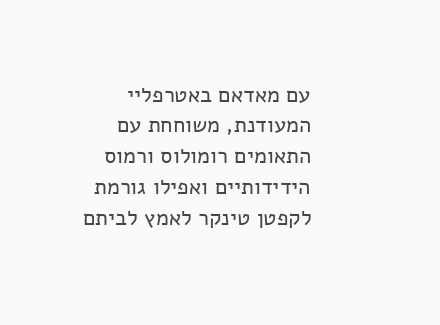עם מאדאם באטרפליי המעודנת, משוחחת עם התאומים רומולוס ורמוס הידידותיים ואפילו גורמת לקפטן טינקר לאמץ לביתם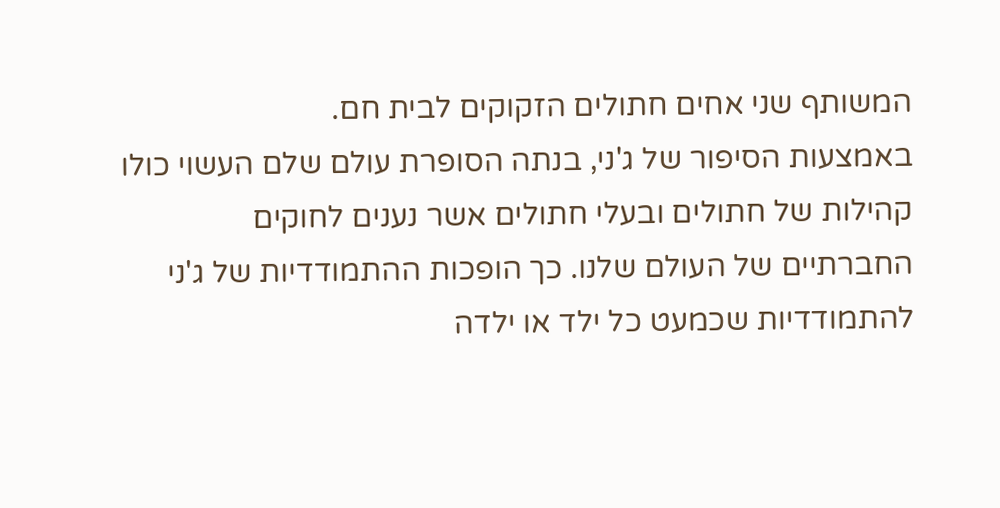המשותף שני אחים חתולים הזקוקים לבית חם.
באמצעות הסיפור של ג'ני, בנתה הסופרת עולם שלם העשוי כולו קהילות של חתולים ובעלי חתולים אשר נענים לחוקים החברתיים של העולם שלנו. כך הופכות ההתמודדיות של ג'ני להתמודדיות שכמעט כל ילד או ילדה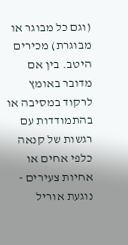(וגם כל מבוגר או מבוגרת) מכירים היטב. בין אם מדובר באומץ לרקוד במסיבה או בהתמודדות עם רגשות של קנאה כלפי אחים או אחיות צעירים - נוגעת אוריל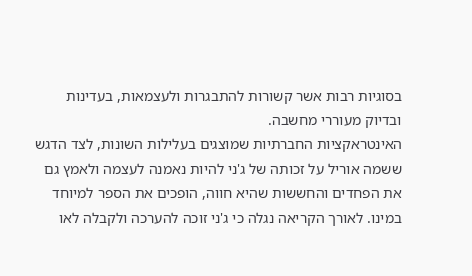בסוגיות רבות אשר קשורות להתבגרות ולעצמאות, בעדינות ובדיוק מעוררי מחשבה.
האינטראקציות החברתיות שמוצגים בעלילות השונות, לצד הדגש ששמה אוריל על זכותה של ג'ני להיות נאמנה לעצמה ולאמץ גם את הפחדים והחששות שהיא חווה, הופכים את הספר למיוחד במינו. לאורך הקריאה נגלה כי ג'ני זוכה להערכה ולקבלה לאו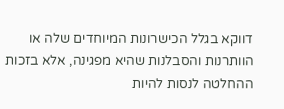דווקא בגלל הכישרונות המיוחדים שלה או הוותרנות והסבלנות שהיא מפגינה, אלא בזכות ההחלטה לנסות להיות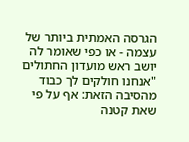הגרסה האמתית ביותר של עצמה - או כפי שאומר לה יושב ראש מועדון החתולים "אנחנו חולקים לך כבוד מהסיבה הזאת: אף על פי שאת קטנה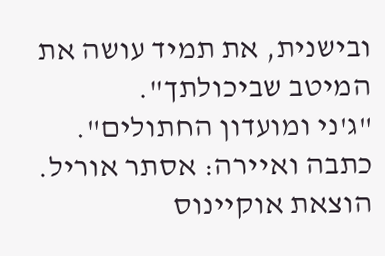ובישנית, את תמיד עושה את המיטב שביכולתך".
"ג'ני ומועדון החתולים". כתבה ואיירה: אסתר אוריל. הוצאת אוקיינוס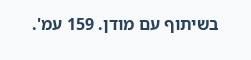בשיתוף עם מודן. 159 עמ'.